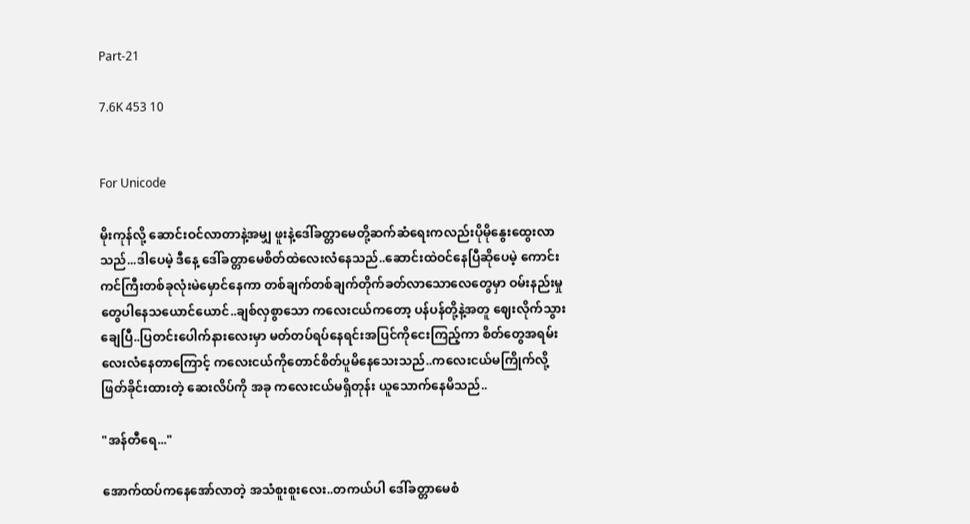Part-21

7.6K 453 10


For Unicode

မိုးကုန်လို့ ဆောင်းဝင်လာတာနဲ့အမျှ ‌ဖူးနဲ့ဒေါ်ခတ္တာမေတို့ဆက်ဆံရေးကလည်းပိုမိုနွေးထွေးလာသည်...ဒါပေမဲ့ ဒီနေ့ ဒေါ်ခတ္တာမေစိတ်ထဲလေးလံနေသည်..ဆောင်းထဲဝင်နေပြီဆိုပေမဲ့ ကောင်းကင်ကြီးတစ်ခုလုံးမဲမှောင်နေကာ တစ်ချက်တစ်ချက်တိုက်ခတ်လာသောလေတွေမှာ ဝမ်းနည်းမှုတွေပါနေသယောင်ယောင်..ချစ်လှစွာသော ကလေးငယ်ကတော့ ပန်ပန်တို့နဲ့အတူ ဈေးလိုက်သွားချေပြီ..ပြတင်းပေါက်နားလေးမှာ မတ်တပ်ရပ်နေရင်းအပြင်ကိုငေးကြည့်ကာ စိတ်တွေအရမ်းလေးလံနေတာကြောင့် ကလေးငယ်ကိုတောင်စိတ်ပူမိနေသေးသည်..ကလေးငယ်မကြိုက်လို့ဖြတ်ခိုင်းထားတဲ့ ဆေးလိပ်ကို အခု ကလေးငယ်မရှိတုန်း ယူသောက်နေမိသည်..

"အန်တီရေ..."

အောက်ထပ်ကနေအော်လာတဲ့ အသံစူးစူးလေး..တကယ်ပါ ဒေါ်ခတ္တာမေစံ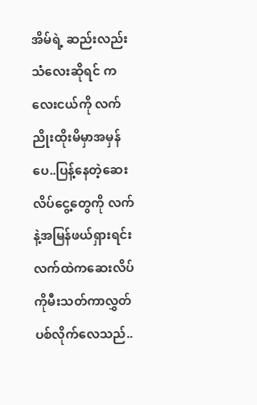အိမ်ရဲ့ ဆည်းလည်းသံလေးဆိုရင် ကလေးငယ်ကို လက်ညိုးထိုးမိမှာအမှန်ပေ..ပြန့်နေတဲ့ဆေးလိပ်ငွေ့တွေကို လက်နဲ့အမြန်ဖယ်ရှားရင်းလက်ထဲကဆေးလိပ်ကိုမီးသတ်ကာလွှတ်ပစ်လိုက်လေသည်..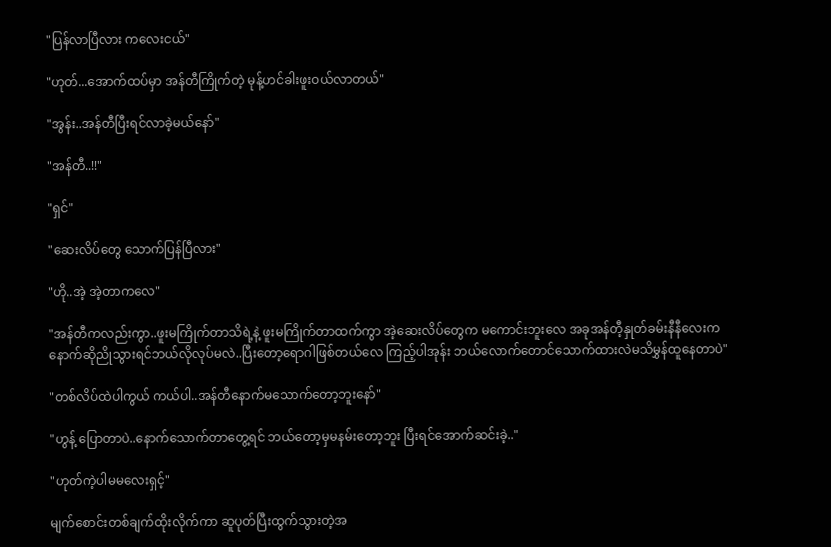"ပြန်လာပြီလား ကလေးငယ်"

"ဟုတ်...အောက်ထပ်မှာ အန်တီကြိုက်တဲ့ မုန့်ဟင်ခါးဖူးဝယ်လာတယ်"

"အွန်း..အန်တီပြီးရင်လာခဲ့မယ်နော်"

"အန်တီ..!!"

"ရှင်"

"ဆေးလိပ်တွေ သောက်ပြန်ပြီလား"

"ဟို..အဲ့ အဲ့တာကလေ"

"အန်တီကလည်းကွာ..ဖူးမကြိုက်တာသိရဲ့နဲ့ ဖူးမကြိုက်တာထက်ကွာ အဲ့ဆေးလိပ်တွေက မကောင်းဘူးလေ အခုအန်တီ့နှုတ်ခမ်းနီနီလေးကနောက်ဆို‌ညိုသွားရင်ဘယ်လိုလုပ်မလဲ..ပြီးတော့ရောဂါဖြစ်တယ်လေ ကြည့်ပါအုန်း ဘယ်လောက်တောင်သောက်ထားလဲမသိမွှန်ထူနေတာပဲ"

"တစ်လိပ်ထဲပါကွယ် ကယ်ပါ..အန်တီနောက်မသောက်တော့ဘူးနော်"

"ဟွန့် ပြောတာပဲ..နောက်သောက်တာတွေ့ရင် ဘယ်တော့မှမနမ်းတော့ဘူး ပြီးရင်အောက်ဆင်းခဲ့.."

"ဟုတ်ကဲ့ပါမမလေးရှင့်"

မျက်စောင်းတစ်ချက်ထိုးလိုက်ကာ ဆူပုတ်ပြီးထွက်သွားတဲ့အ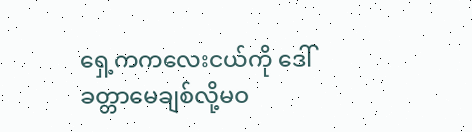ရှေ့ကကလေးငယ်ကို ဒေါ်ခတ္တာမေချစ်လို့မဝ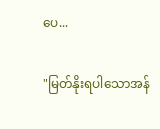ပေ...

"မြတ်နိုးရပါသောအန်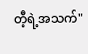တီ့ရဲ့အသက်"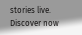stories live. Discover now